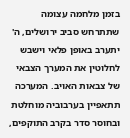בזמן מלחמה עצומה שתתרחש סביב ירושלים, ה' יתערב באופן פלאי וישבש לחלוטין את המערך הצבאי של צבאות האויב. המערכה תתאפיין בערבוביה מוחלטת ובחוסר סדר בקרב התוקפים,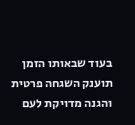בעוד שבאותו הזמן תוענק השגחה פרטית והגנה מדויקת לעם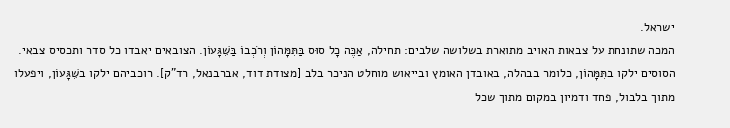ישראל.
המכה שתונחת על צבאות האויב מתוארת בשלושה שלבים: תחילה, אַכֶּה כָל סוּס בַּתִּמָּהוֹן וְרֹכְבוֹ בַּשִּׁגָּעוֹן. הצובאים יאבדו כל סדר ותכסיס צבאי. הסוסים ילקו בתִּמָּהוֹן, כלומר בבהלה, באובדן האומץ ובייאוש מוחלט הניכר בלב [מצודת דוד, אברבנאל, רד"ק]. רוכביהם ילקו בשִּׁגָּעוֹן, ויפעלו מתוך בלבול, פחד ודמיון במקום מתוך שכל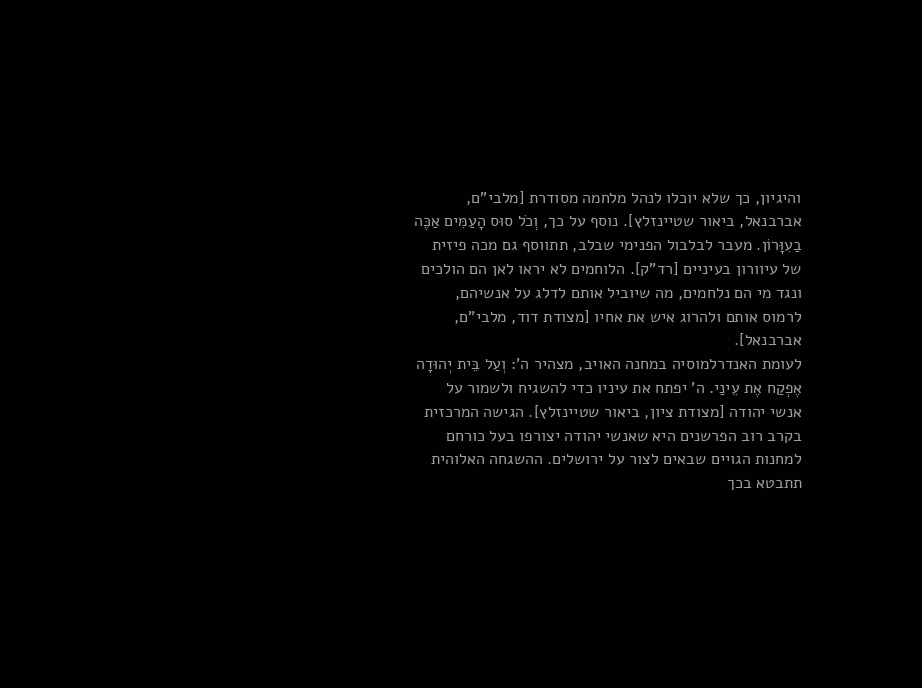והיגיון, כך שלא יוכלו לנהל מלחמה מסודרת [מלבי"ם, אברבנאל, ביאור שטיינזלץ]. נוסף על כך, וְכֹל סוּס הָעַמִּים אַכֶּה בַעִוָּרוֹן. מעבר לבלבול הפנימי שבלב, תתווסף גם מכה פיזית של עיוורון בעיניים [רד"ק]. הלוחמים לא יראו לאן הם הולכים ונגד מי הם נלחמים, מה שיוביל אותם לדלג על אנשיהם, לרמוס אותם ולהרוג איש את אחיו [מצודת דוד, מלבי"ם, אברבנאל].
לעומת האנדרלמוסיה במחנה האויב, מצהיר ה': וְעַל בֵּית יְהוּדָה אֶפְקַח אֶת עֵינַי. ה' יפתח את עיניו כדי להשגיח ולשמור על אנשי יהודה [מצודת ציון, ביאור שטיינזלץ]. הגישה המרכזית בקרב רוב הפרשנים היא שאנשי יהודה יצורפו בעל כורחם למחנות הגויים שבאים לצור על ירושלים. ההשגחה האלוהית תתבטא בכך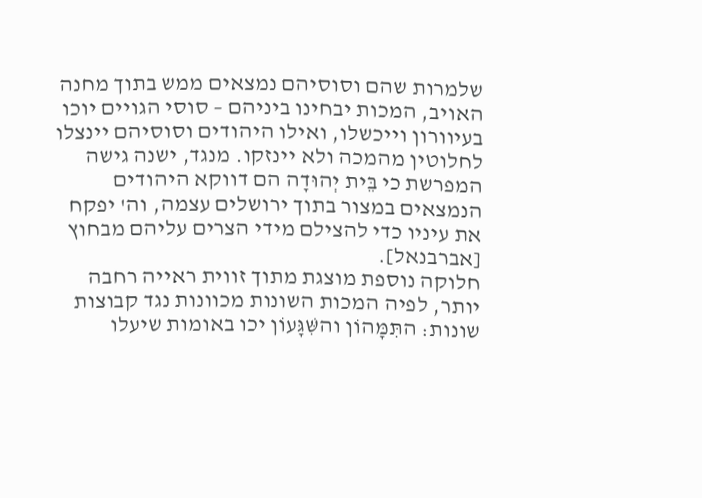שלמרות שהם וסוסיהם נמצאים ממש בתוך מחנה האויב, המכות יבחינו ביניהם – סוסי הגויים יוכו בעיוורון וייכשלו, ואילו היהודים וסוסיהם יינצלו לחלוטין מהמכה ולא יינזקו. מנגד, ישנה גישה המפרשת כי בֵּית יְהוּדָה הם דווקא היהודים הנמצאים במצור בתוך ירושלים עצמה, וה' יפקח את עיניו כדי להצילם מידי הצרים עליהם מבחוץ [אברבנאל].
חלוקה נוספת מוצגת מתוך זווית ראייה רחבה יותר, לפיה המכות השונות מכוונות נגד קבוצות שונות: התִּמָּהוֹן והשִּׁגָּעוֹן יכו באומות שיעלו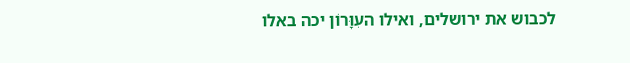לכבוש את ירושלים, ואילו העִוָּרוֹן יכה באלו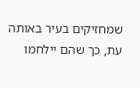שמחזיקים בעיר באותה עת, כך שהם יילחמו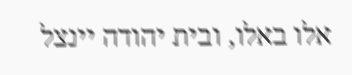אלו באלו, ובית יהודה יינצל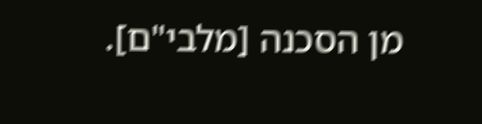מן הסכנה [מלבי"ם].